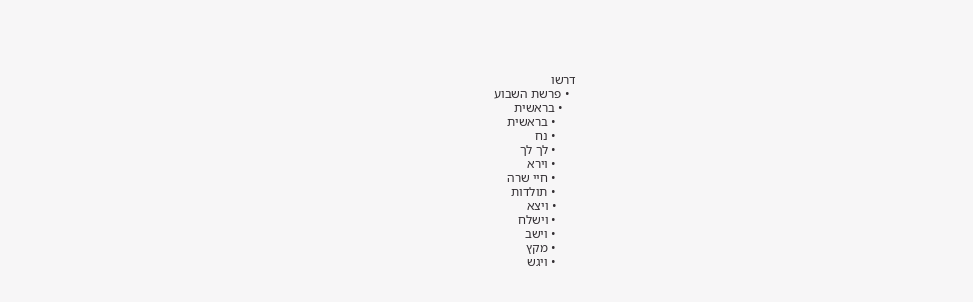דרשו
  • פרשת השבוע
    • בראשית
      • בראשית
      • נח
      • לך לך
      • וירא
      • חיי שרה
      • תולדות
      • ויצא
      • וישלח
      • וישב
      • מקץ
      • ויגש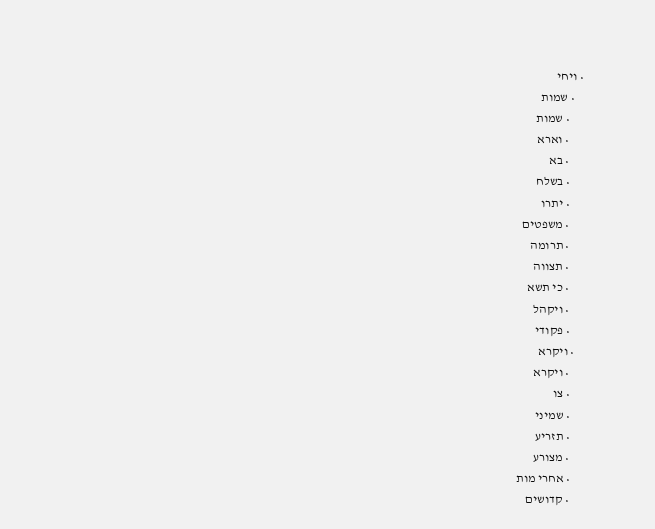• ויחי
    • שמות
      • שמות
      • וארא
      • בא
      • בשלח
      • יתרו
      • משפטים
      • תרומה
      • תצווה
      • כי תשא
      • ויקהל
      • פקודי
    • ויקרא
      • ויקרא
      • צו
      • שמיני
      • תזריע
      • מצורע
      • אחרי מות
      • קדושים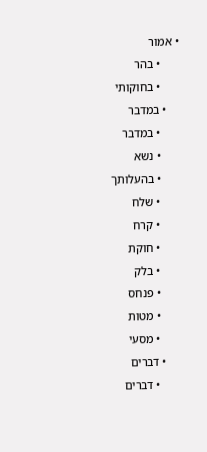• אמור
      • בהר
      • בחוקותי
    • במדבר
      • במדבר
      • נשא
      • בהעלותך
      • שלח
      • קרח
      • חוקת
      • בלק
      • פנחס
      • מטות
      • מסעי
    • דברים
      • דברים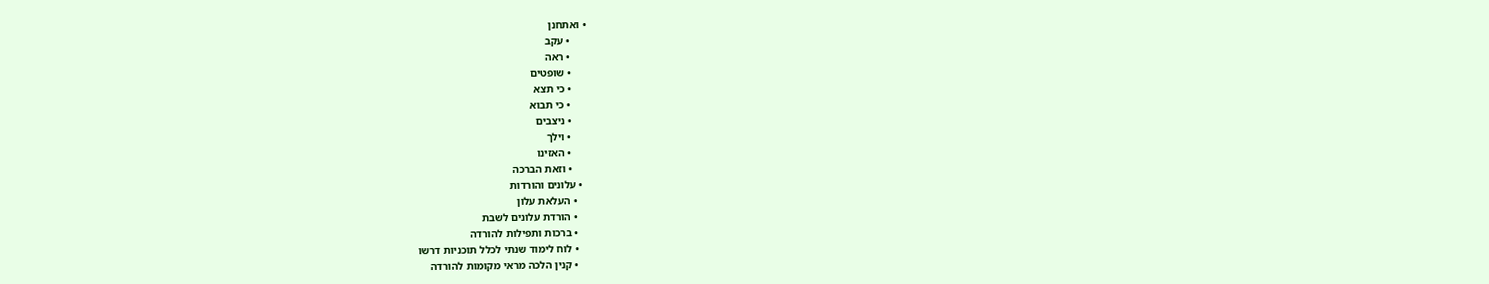• ואתחנן
      • עקב
      • ראה
      • שופטים
      • כי תצא
      • כי תבוא
      • ניצבים
      • וילך
      • האזינו
      • וזאת הברכה
  • עלונים והורדות
    • העלאת עלון
    • הורדת עלונים לשבת
    • ברכות ותפילות להורדה
    • לוח לימוד שנתי לכלל תוכניות דרשו
    • קנין הלכה מראי מקומות להורדה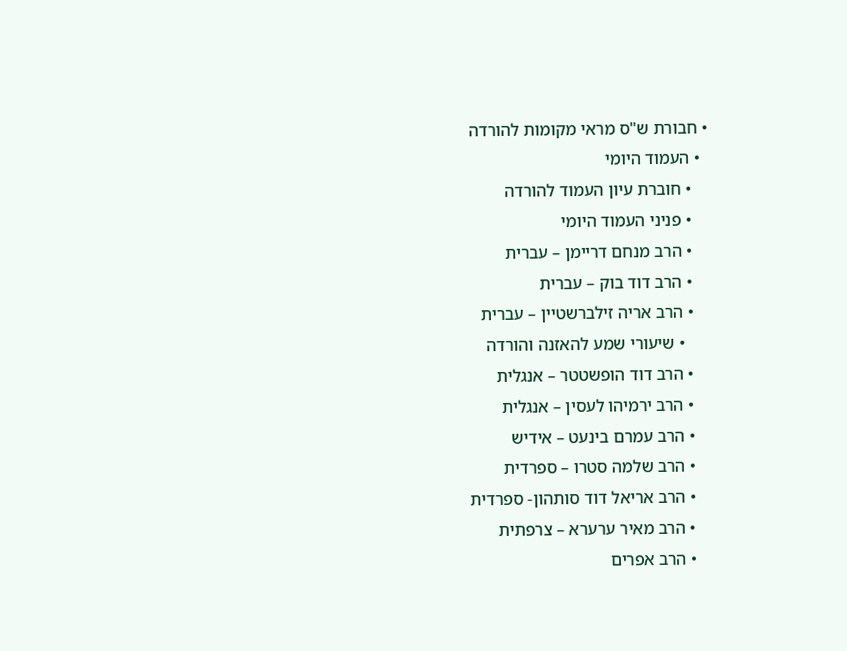• חבורת ש"ס מראי מקומות להורדה
  • העמוד היומי
    • חוברת עיון העמוד להורדה
    • פניני העמוד היומי
    • הרב מנחם דריימן – עברית
    • הרב דוד בוק – עברית
    • הרב אריה זילברשטיין – עברית
      • שיעורי שמע להאזנה והורדה
    • הרב דוד הופשטטר – אנגלית
    • הרב ירמיהו לעסין – אנגלית
    • הרב עמרם בינעט – אידיש
    • הרב שלמה סטרו – ספרדית
    • הרב אריאל דוד סותהון- ספרדית
    • הרב מאיר ערערא – צרפתית
    • הרב אפרים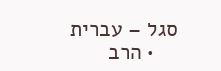סגל – עברית
    • הרב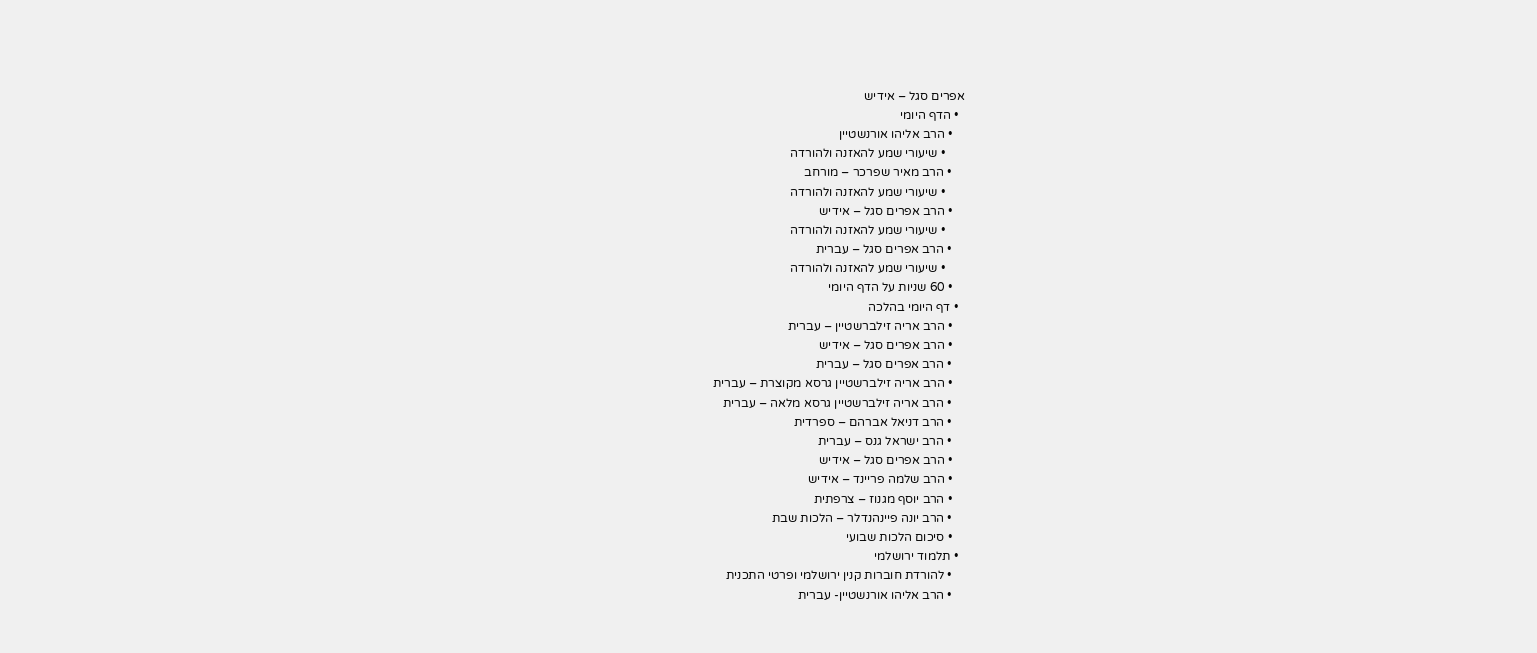אפרים סגל – אידיש
  • הדף היומי
    • הרב אליהו אורנשטיין
      • שיעורי שמע להאזנה ולהורדה
    • הרב מאיר שפרכר – מורחב
      • שיעורי שמע להאזנה ולהורדה
    • הרב אפרים סגל – אידיש
      • שיעורי שמע להאזנה ולהורדה
    • הרב אפרים סגל – עברית
      • שיעורי שמע להאזנה ולהורדה
    • 60 שניות על הדף היומי
  • דף היומי בהלכה
    • הרב אריה זילברשטיין – עברית
    • הרב אפרים סגל – אידיש
    • הרב אפרים סגל – עברית
    • הרב אריה זילברשטיין גרסא מקוצרת – עברית
    • הרב אריה זילברשטיין גרסא מלאה – עברית
    • הרב דניאל אברהם – ספרדית
    • הרב ישראל גנס – עברית
    • הרב אפרים סגל – אידיש
    • הרב שלמה פריינד – אידיש
    • הרב יוסף מגנוז – צרפתית
    • הרב יונה פיינהנדלר – הלכות שבת
    • סיכום הלכות שבועי
  • תלמוד ירושלמי
    • להורדת חוברות קנין ירושלמי ופרטי התכנית
    • הרב אליהו אורנשטיין- עברית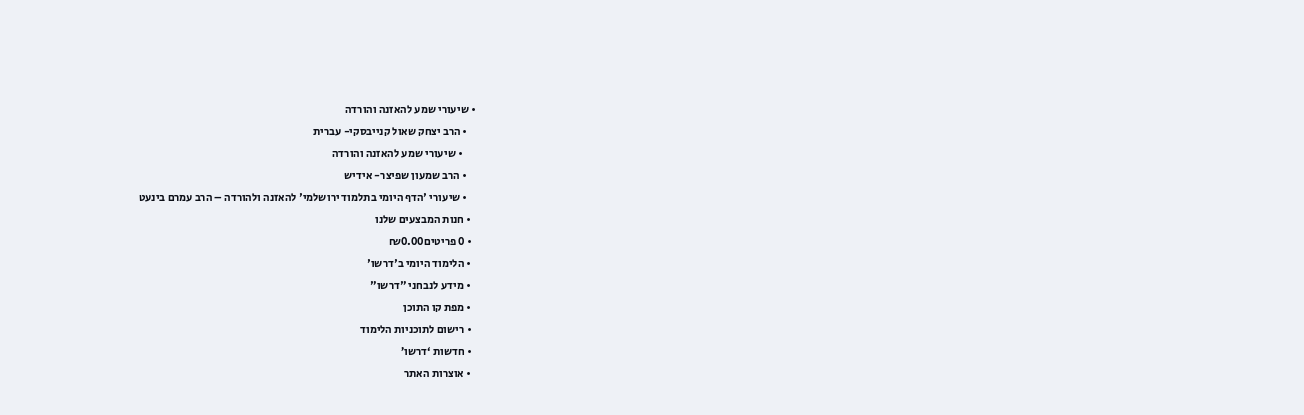• שיעורי שמע להאזנה והורדה
    • הרב יצחק שאול קנייבסקי- עברית
      • שיעורי שמע להאזנה והורדה
    • הרב שמעון שפיצר- אידיש
    • שיעורי 'הדף היומי בתלמוד ירושלמי' להאזנה ולהורדה – הרב עמרם בינעט
  • חנות המבצעים שלנו
  • 0 פריטים₪0.00
  • הלימוד היומי ב'דרשו'
  • מידע לנבחני "דרשו"
  • מפת קו התוכן
  • רישום לתוכניות הלימוד
  • חדשות ‘דרשו’
  • אוצרות האתר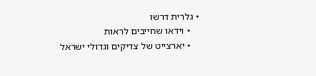• גלרית דרשו
    • וידאו שחייבים לראות
    • יארצייט של צדיקים וגדולי ישראל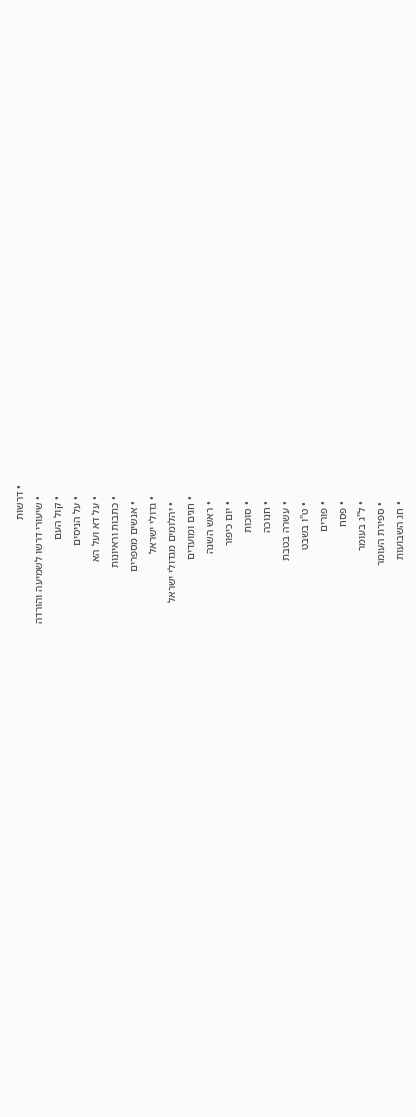• דרשות
    • שיעורי דרשו לשמיעה והורדה
    • קול העם
    • על הניסים
    • על דא ועל הא
    • כתבות וראיונות
      • אנשים מספרים
    • גדולי ישראל
      • יהלומים מגדולי ישראל
    • חגים ומועדים
      • ראש השנה
      • יום כיפור
      • סוכות
      • חנוכה
      • עשרה בטבת
      • ט"ו בשבט
      • פורים
      • פסח
      • ל"ג בעומר
      • ספירת העומר
      • חג השבועות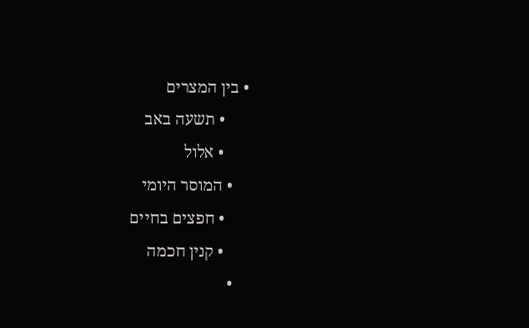• בין המצרים
      • תשעה באב
      • אלול
    • המוסר היומי
      • חפצים בחיים
      • קנין חכמה
    •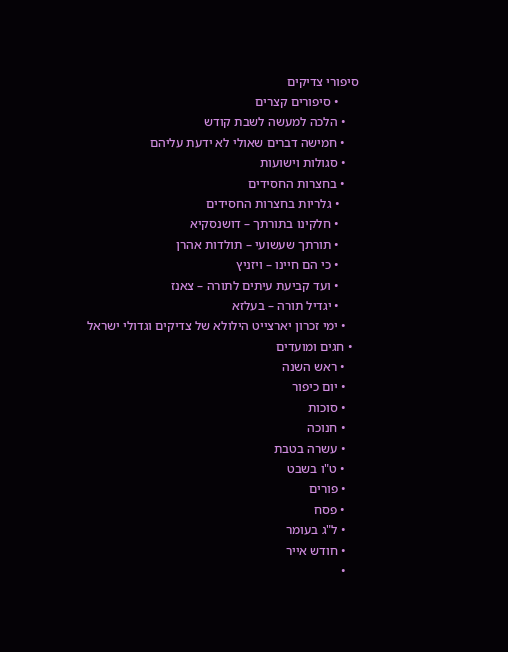סיפורי צדיקים
      • סיפורים קצרים
    • הלכה למעשה לשבת קודש
    • חמישה דברים שאולי לא ידעת עליהם
    • סגולות וישועות
    • בחצרות החסידים
      • גלריות בחצרות החסידים
      • חלקינו בתורתך – דושנסקיא
      • תורתך שעשועי – תולדות אהרן
      • כי הם חיינו – ויזניץ
      • ועד קביעת עיתים לתורה – צאנז
      • יגדיל תורה – בעלזא
    • ימי זכרון יארצייט הילולא של צדיקים וגדולי ישראל
  • חגים ומועדים
    • ראש השנה
    • יום כיפור
    • סוכות
    • חנוכה
    • עשרה בטבת
    • ט"ו בשבט
    • פורים
    • פסח
    • ל"ג בעומר
    • חודש אייר
    •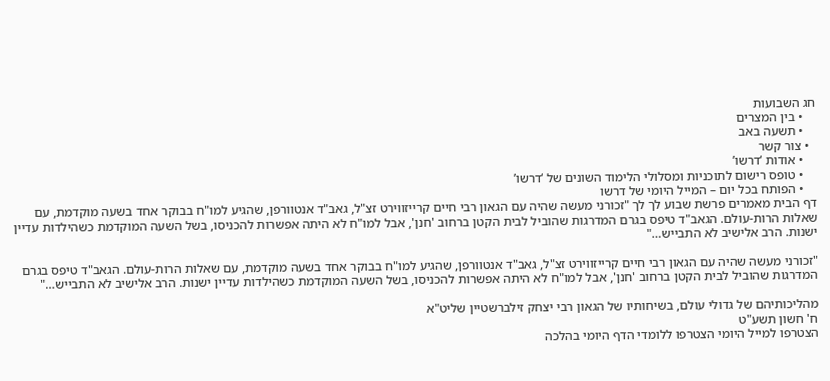חג השבועות
    • בין המצרים
    • תשעה באב
  • צור קשר
    • אודות ‘דרשו’
    • טופס רישום לתוכניות ומסלולי הלימוד השונים של ‘דרשו’
    • הפותח בכל יום – המייל היומי של דרשו
דף הבית מאמרים פרשת שבוע לך לך "זכורני מעשה שהיה עם הגאון רבי חיים קרייזווירט זצ"ל, גאב"ד אנטוורפן, שהגיע למו"ח בבוקר אחד בשעה מוקדמת, עם שאלות הרות-עולם. הגאב"ד טיפס בגרם המדרגות שהוביל לבית הקטן ברחוב 'חנן', אבל למו"ח לא היתה אפשרות להכניסו, בשל השעה המוקדמת כשהילדות עדיין ישנות. הרב אלישיב לא התבייש…"

"זכורני מעשה שהיה עם הגאון רבי חיים קרייזווירט זצ"ל, גאב"ד אנטוורפן, שהגיע למו"ח בבוקר אחד בשעה מוקדמת, עם שאלות הרות-עולם. הגאב"ד טיפס בגרם המדרגות שהוביל לבית הקטן ברחוב 'חנן', אבל למו"ח לא היתה אפשרות להכניסו, בשל השעה המוקדמת כשהילדות עדיין ישנות. הרב אלישיב לא התבייש…"

מהליכותיהם של גדולי עולם, בשיחותיו של הגאון רבי יצחק זילברשטיין שליט"א
ח' חשון תשע"ט
הצטרפו למייל היומי הצטרפו ללומדי הדף היומי בהלכה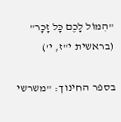"הִמּוֹל לָכֶם כָּל זָכָר" (בראשית י"ז, י')

בספר החינוך: "משרשי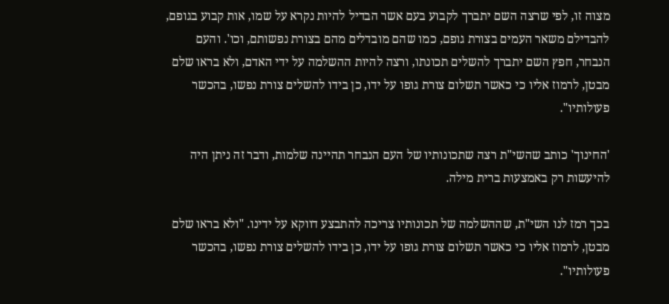מצוה זו, לפי שרצה השם יתברך לקבוע בעם אשר הבדיל להיות נקרא על שמו, אות קבוע בגופם, להבדילם משאר העמים בצורת גופם, כמו שהם מובדלים מהם בצורת נפשותם, וכו'. והעם הנבחר, חפץ השם יתברך להשלים תכונתו, ורצה להיות ההשלמה על ידי האדם, ולא בראו שלם מבטן, לרמוז אליו כי כאשר תשלום צורת גופו על ידו, כן בידו להשלים צורת נפשו, בהכשר פעולותיו".

'החינוך' כותב שהשי"ת רצה שתכונותיו של העם הנבחר תהיינה שלמות, ודבר זה ניתן היה להיעשות רק באמצעות ברית מילה.

בכך רמז לנו השי"ת, שההשלמה של תכונותיו צריכה להתבצע דווקא על ידינו. "ולא בראו שלם מבטן, לרמוז אליו כי כאשר תשלום צורת גופו על ידו, כן בידו להשלים צורת נפשו, בהכשר פעולותיו".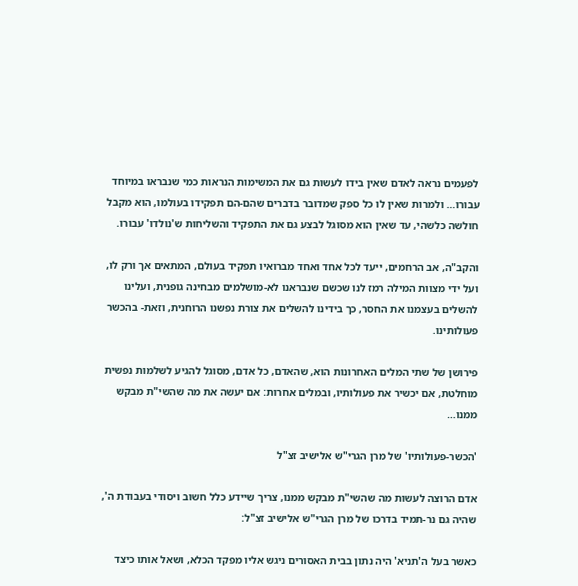לפעמים נראה לאדם שאין בידו לעשות גם את המשימות הנראות כמי שנבראו במיוחד עבורו… ולמרות שאין לו כל ספק שמדובר בדברים שהם-הם תפקידו בעולמו, הוא מקבל חולשה כלשהי, עד שאין הוא מסוגל לבצע גם את התפקיד והשליחות ש'נולדו' עבורו.

והקב"ה, אב הרחמים, ייעד לכל אחד ואחד מברואיו תפקיד בעולם, המתאים אך ורק לו, ועל ידי מצוות המילה רמז לנו שכשם שנבראנו לא-מושלמים מבחינה גופנית, ועלינו להשלים בעצמנו את החסר, כך בידינו להשלים את צורת נפשנו הרוחנית, וזאת- בהכשר פעולותינו.

פירושן של שתי המלים האחרונות הוא, שהאדם, כל אדם, מסוגל להגיע לשלמות נפשית מוחלטת, אם יכשיר את פעולותיו, ובמלים אחרות: אם יעשה את מה שהשי"ת מבקש ממנו…

'הכשר-פעולותיו' של מרן הגרי"ש אלישיב זצ"ל

אדם הרוצה לעשות מה שהשי"ת מבקש ממנו, צריך שיידע כלל חשוב ויסודי בעבודת ה', שהיה גם נר-תמיד בדרכו של מרן הגרי"ש אלישיב זצ"ל:

כאשר בעל ה'תניא' היה נתון בבית האסורים ניגש אליו מפקד הכלא, ושאל אותו כיצד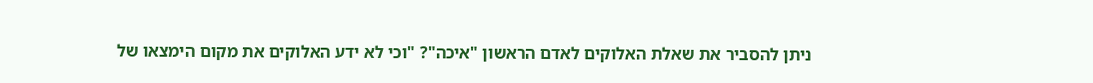ניתן להסביר את שאלת האלוקים לאדם הראשון "איכה"? "וכי לא ידע האלוקים את מקום הימצאו של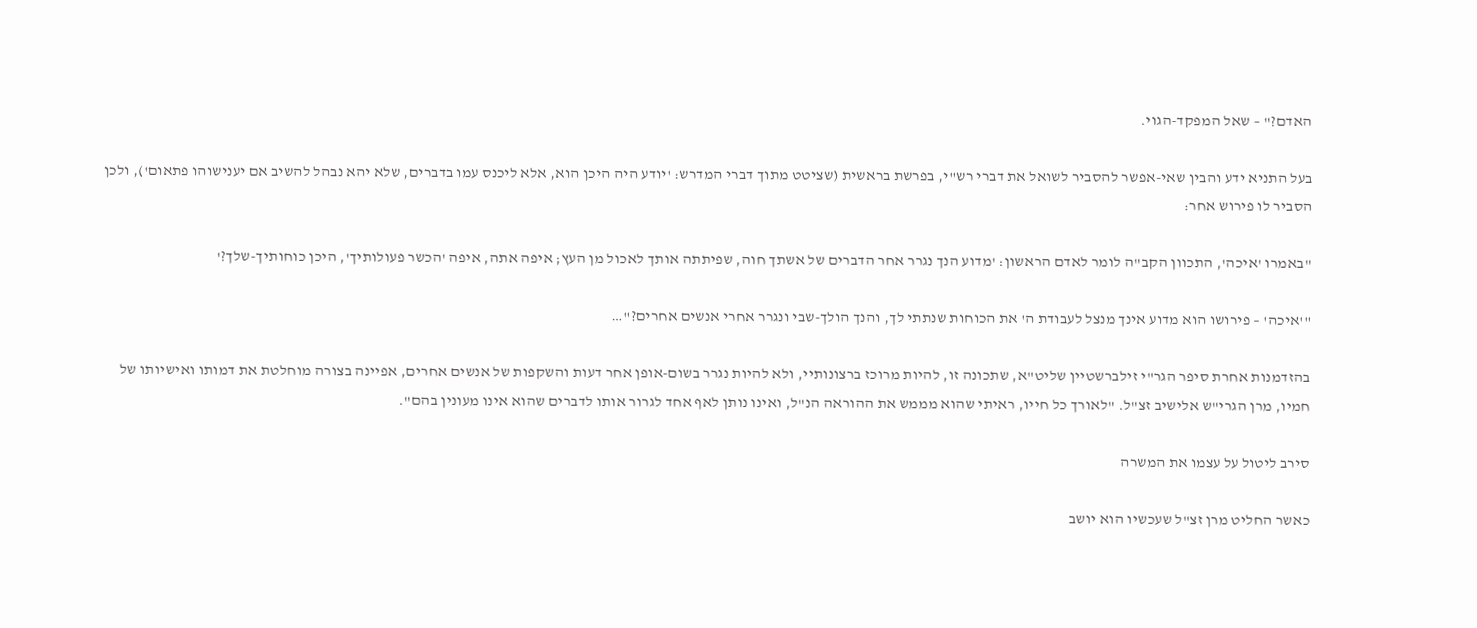האדם?" – שאל המפקד-הגוי.

בעל התניא ידע והבין שאי-אפשר להסביר לשואל את דברי רש"י, בפרשת בראשית (שציטט מתוך דברי המדרש: 'יודע היה היכן הוא, אלא ליכנס עמו בדברים, שלא יהא נבהל להשיב אם יענישוהו פתאום'), ולכן הסביר לו פירוש אחר:

"באמרו 'איכה', התכוון הקב"ה לומר לאדם הראשון: 'מדוע הנך נגרר אחר הדברים של אשתך חוה, שפיתתה אותך לאכול מן העץ; איפה אתה, איפה 'הכשר פעולותיך', היכן כוחותיך-שלך?'

"'איכה' – פירושו הוא מדוע אינך מנצל לעבודת ה' את הכוחות שנתתי לך, והנך הולך-שבי ונגרר אחרי אנשים אחרים?"…

בהזדמנות אחרת סיפר הגר"י זילברשטיין שליט"א, שתכונה זו, להיות מרוכז ברצונותיי, ולא להיות נגרר בשום-אופן אחר דעות והשקפות של אנשים אחרים, אפיינה בצורה מוחלטת את דמותו ואישיותו של חמיו, מרן הגרי"ש אלישיב זצ"ל. "לאורך כל חייו, ראיתי שהוא מממש את ההוראה הנ"ל, ואינו נותן לאף אחד לגרור אותו לדברים שהוא אינו מעונין בהם".

סירב ליטול על עצמו את המשרה

כאשר החליט מרן זצ"ל שעכשיו הוא יושב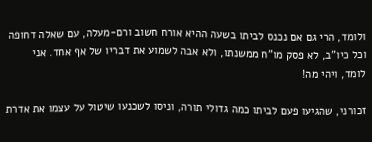ולומד, הרי גם אם נכנס לביתו בשעה ההיא אורח חשוב ורם-מעלה, עם שאלה דחופה וכל כיו"ב, לא פסק מו"ח ממשנתו, ולא אבה לשמוע את דבריו של אף אחד. אני לומד, ויהי מה!

זכורני, שהגיעו פעם לביתו כמה גדולי תורה, וניסו לשכנעו שיטול על עצמו את אדרת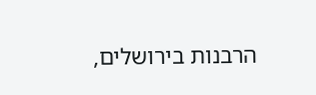הרבנות בירושלים,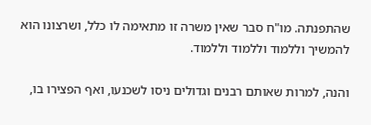שהתפנתה. מו"ח סבר שאין משרה זו מתאימה לו כלל, ושרצונו הוא להמשיך וללמוד וללמוד וללמוד.

והנה, למרות שאותם רבנים וגדולים ניסו לשכנעו, ואף הפצירו בו,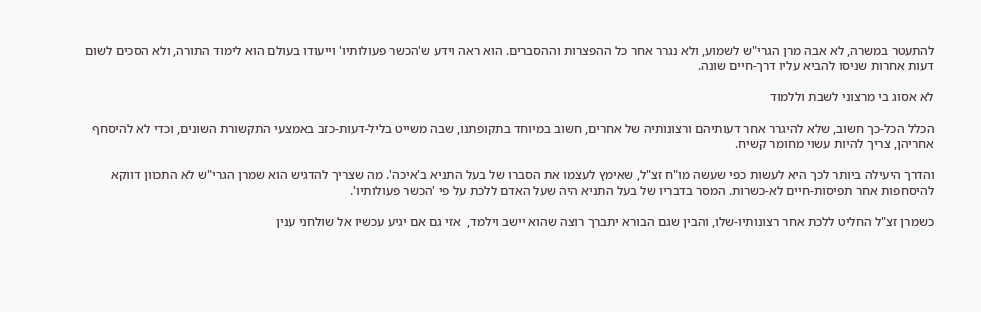להתעטר במשרה, לא אבה מרן הגרי"ש לשמוע, ולא נגרר אחר כל ההפצרות וההסברים. הוא ראה וידע ש'הכשר פעולותיו' וייעודו בעולם הוא לימוד התורה, ולא הסכים לשום דעות אחרות שניסו להביא עליו דרך-חיים שונה.

לא אסוג בי מרצוני לשבת וללמוד

הכלל הכל-כך חשוב, שלא להיגרר אחר דעותיהם ורצונותיה של אחרים, חשוב במיוחד בתקופתנו, שבה משייט בליל-דעות-כזב באמצעי התקשורת השונים, וכדי לא להיסחף אחריהן, צריך להיות עשוי מחומר קשיח.

והדרך היעילה ביותר לכך היא לעשות כפי שעשה מו"ח זצ"ל, שאימץ לעצמו את הסברו של בעל התניא ב'איכה'. מה שצריך להדגיש הוא שמרן הגרי"ש לא התכוון דווקא להיסחפות אחר תפיסות-חיים לא-כשרות. המסר בדבריו של בעל התניא היה שעל האדם ללכת על פי 'הכשר פעולותיו'.

כשמרן זצ"ל החליט ללכת אחר רצונותיו-שלו, והבין שגם הבורא יתברך רוצה שהוא יישב וילמד,  אזי גם אם יגיע עכשיו אל שולחני ענין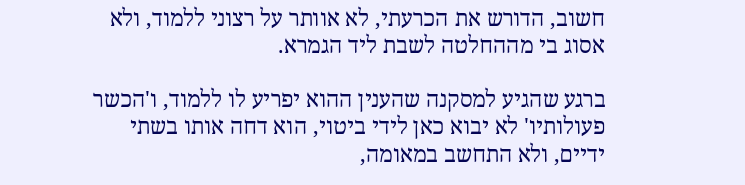חשוב, הדורש את הכרעתי, לא אוותר על רצוני ללמוד, ולא אסוג בי מההחלטה לשבת ליד הגמרא.

ברגע שהגיע למסקנה שהענין ההוא יפריע לו ללמוד, ו'הכשר פעולותיו' לא יבוא כאן לידי ביטוי, הוא דחה אותו בשתי ידיים, ולא התחשב במאומה,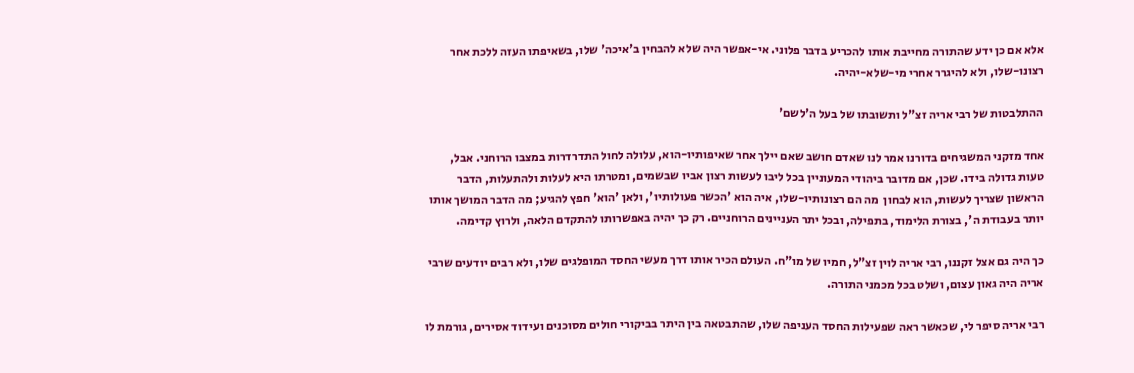אלא אם כן ידע שהתורה מחייבת אותו להכריע בדבר פלוני. אי-אפשר היה שלא להבחין ב'איכה' שלו, בשאיפתו העזה ללכת אחר רצונו-שלו, ולא להיגרר אחרי מי-שלא-יהיה.

ההתלבטות של רבי אריה זצ"ל ותשובתו של בעל ה'לשם'

אחד מזקני המשגיחים בדורנו אמר לנו שאדם חושב שאם יילך אחר שאיפותיו-הוא, עלולה לחול התדרדרות במצבו הרוחני. אבל, טעות גדולה בידו. שכן, אם מדובר ביהודי המעוניין בכל ליבו לעשות רצון אביו שבשמים, ומטרתו היא לעלות ולהתעלות, הדבר הראשון שצריך לעשות, הוא לבחון  מה הם רצונותיו-שלו, איה הוא 'הכשר פעולותיו', ולאן 'הוא' חפץ להגיע; מה הדבר המושך אותו יותר בעבודת ה', בצורת הלימוד, בתפילה, ובכל יתר העניינים הרוחניים. רק כך יהיה באפשרותו להתקדם הלאה, ולרוץ קדימה.

כך היה גם אצל זקננו, רבי אריה לוין זצ"ל, חמיו של מו"ח. העולם הכיר אותו דרך מעשי החסד המופלגים שלו, ולא רבים יודעים שרבי אריה היה גאון עצום, ושלט בכל מכמני התורה.

רבי אריה סיפר לי, שכאשר ראה שפעילות החסד העניפה שלו, שהתבטאה בין היתר בביקורי חולים מסוכנים ועידוד אסירים, גורמת לו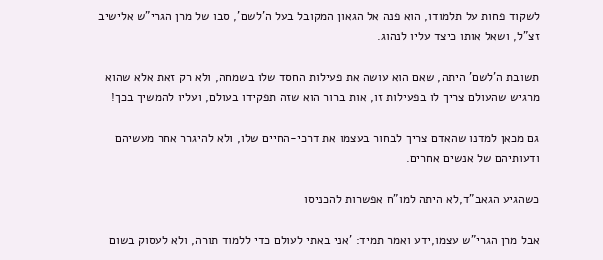לשקוד פחות על תלמודו, הוא פנה אל הגאון המקובל בעל ה'לשם', סבו של מרן הגרי"ש אלישיב זצ"ל, ושאל אותו כיצד עליו לנהוג.

תשובת ה'לשם' היתה, שאם הוא עושה את פעילות החסד שלו בשמחה, ולא רק זאת אלא שהוא מרגיש שהעולם צריך לו בפעילות זו, אות ברור הוא שזה תפקידו בעולם, ועליו להמשיך בכך!

גם מכאן למדנו שהאדם צריך לבחור בעצמו את דרכי-החיים שלו, ולא להיגרר אחר מעשיהם ודעותיהם של אנשים אחרים.

כשהגיע הגאב"ד,לא היתה למו"ח אפשרות להכניסו

אבל מרן הגרי"ש עצמו,ידע ואמר תמיד: 'אני באתי לעולם כדי ללמוד תורה, ולא לעסוק בשום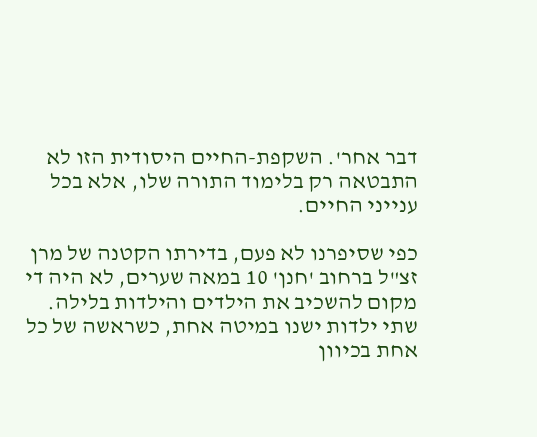דבר אחר'. השקפת-החיים היסודית הזו לא התבטאה רק בלימוד התורה שלו, אלא בכל ענייני החיים.

כפי שסיפרנו לא פעם, בדירתו הקטנה של מרן זצ"ל ברחוב 'חנן' 10 במאה שערים, לא היה די מקום להשכיב את הילדים והילדות בלילה. שתי ילדות ישנו במיטה אחת, כשראשה של כל אחת בכיוון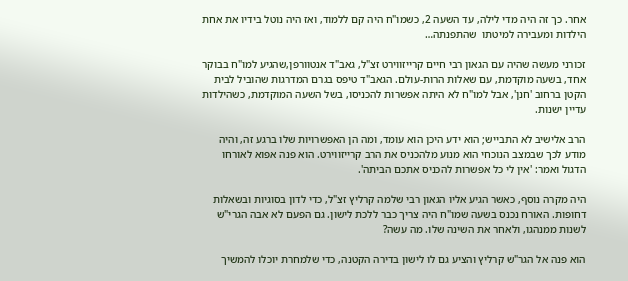אחר. כך זה היה מדי לילה, עד השעה 2, כשמו"ח היה קם ללמוד, ואז היה נוטל בידיו את אחת הילדות ומעבירה למיטתו  שהתפנתה…

זכורני מעשה שהיה עם הגאון רבי חיים קרייזווירט זצ"ל, גאב"ד אנטוורפן,שהגיע למו"ח בבוקר אחד, בשעה מוקדמת, עם שאלות הרות-עולם. הגאב"ד טיפס בגרם המדרגות שהוביל לבית הקטן ברחוב 'חנן', אבל למו"ח לא היתה אפשרות להכניסו, בשל השעה המוקדמת, כשהילדות עדיין ישנות.

הרב אלישיב לא התבייש; הוא ידע היכן הוא עומד, ומה הן האפשרויות שלו ברגע זה, והיה מודע לכך שבמצב הנוכחי הוא מנוע מלהכניס את הרב קרייזווירט. הוא פנה אפוא לאורחו הדגול ואמר: 'אין לי כל אפשרות להכניס אתכם הביתה'.

היה מקרה נוסף, כאשר הגיע אליו הגאון רבי שלמה קרליץ זצ"ל, כדי לדון בסוגיות ובשאלות דחופות. האורח נכנס בשעה שמו"ח היה צריך כבר ללכת לישון. גם הפעם לא אבה הגרי"ש לשנות ממנהגו, ולאחר את השינה שלו. מה עשה?

הוא פנה אל הגר"ש קרליץ והציע גם לו לישון בדירה הקטנה, כדי שלמחרת יוכלו להמשיך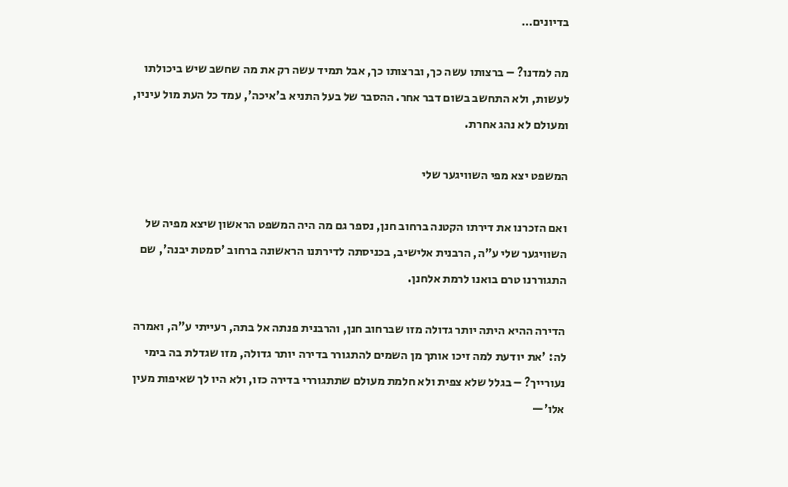בדיונים…

מה למדנו? – ברצותו עשה כך, וברצותו כך, אבל תמיד עשה רק את מה שחשב שיש ביכולתו לעשות, ולא התחשב בשום דבר אחר. ההסבר של בעל התניא ב'איכה', עמד כל העת מול עיניו, ומעולם לא נהג אחרת.

המשפט יצא מפי השוויגער שלי

ואם הזכרנו את דירתו הקטנה ברחוב חנן, נספר גם מה היה המשפט הראשון שיצא מפיה של השוויגער שלי ע"ה, הרבנית אלישיב, בכניסתה לדירתנו הראשונה ברחוב 'סמטת יבנה', שם התגוררנו טרם בואנו לרמת אלחנן.

הדירה ההיא היתה יותר גדולה מזו שברחוב חנן, והרבנית פנתה אל בתה, רעייתי ע"ה, ואמרה לה: 'את יודעת למה זיכו אותך מן השמים להתגורר בדירה יותר גדולה, מזו שגדלת בה בימי נעורייך? – בגלל שלא צפית ולא חלמת מעולם שתתגוררי בדירה כזו, ולא היו לך שאיפות מעין אלו'—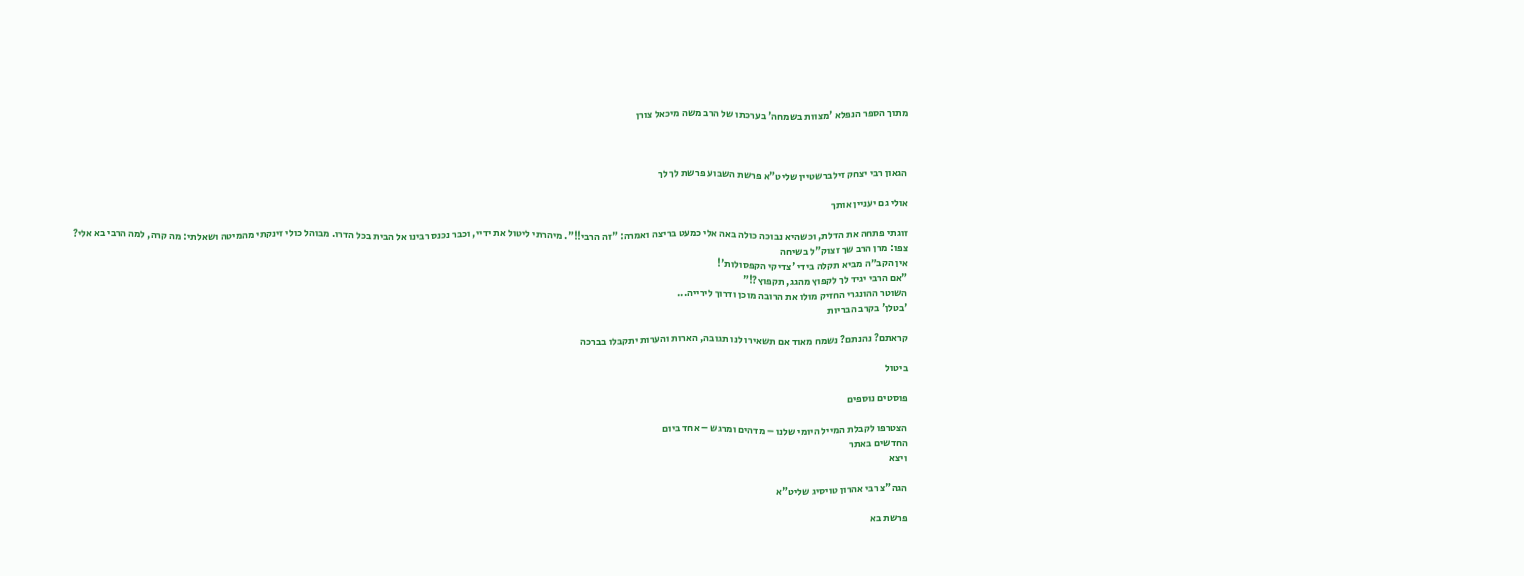מתוך הספר הנפלא 'מצוות בשמחה' בערכתו של הרב משה מיכאל צורן



הגאון רבי יצחק זילברשטיין שליט"א פרשת השבוע פרשת לך לך

אולי גם יעניין אותך

זוגתי פתחה את הדלת, וכשהיא נבוכה כולה באה אלי כמעט בריצה ואמרה: "זה הרבי!!". מיהרתי ליטול את ידיי, וכבר נכנס רבינו אל הבית בכל הדרו. מבוהל כולי זינקתי מהמיטה ושאלתי: מה קרה, למה הרבי בא אלי?
צפו: מרן הרב שך זצוק"ל בשיחה
אין הקב״ה מביא תקלה בידי 'צדיקי הקפסולות'!
"אם הרבי יגיד לך לקפוץ מהגג, תקפוץ?!"
השוטר ההונגרי החזיק מולו את הרובה מוכן ודרוך לירייה...
'בטלן' בקרב הבריות

קראתם? נהנתם? נשמח מאוד אם תשאירו לנו תגובה, הארות והערות יתקבלו בברכה

ביטול

פוסטים נוספים

הצטרפו לקבלת המייל היומי שלנו – מדהים ומרגש – אחד ביום
החדשים באתר
ויצא

הגה"צ רבי אהרון טויסיג שליט"א

פרשת בא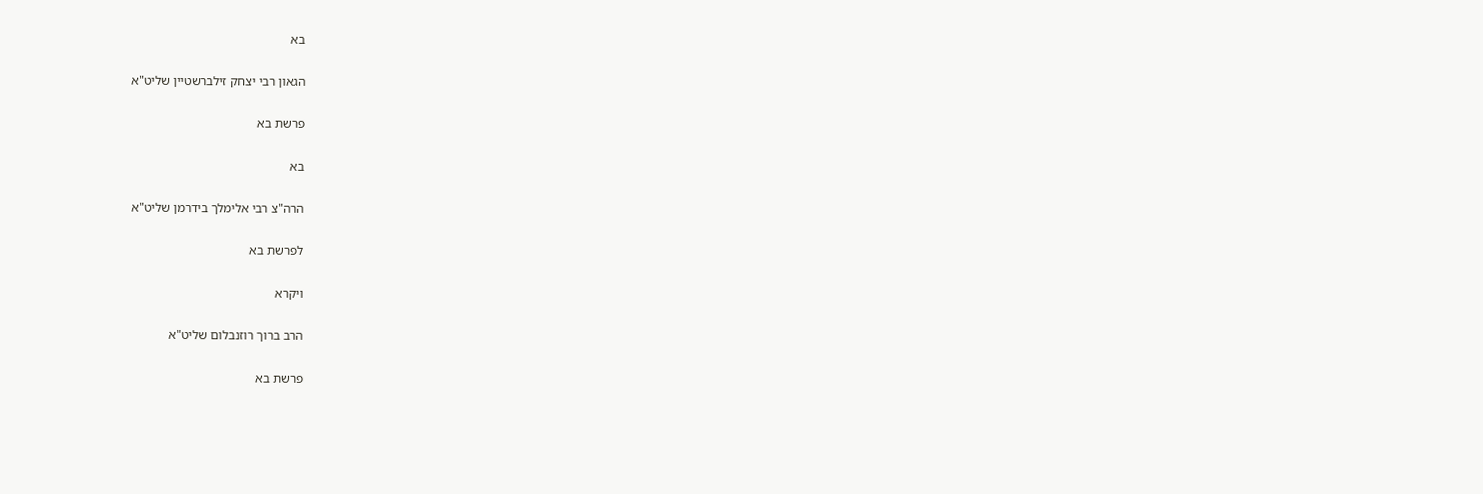בא

הגאון רבי יצחק זילברשטיין שליט"א

פרשת בא

בא

הרה"צ רבי אלימלך בידרמן שליט"א

לפרשת בא

ויקרא

הרב ברוך רוזנבלום שליט"א

פרשת בא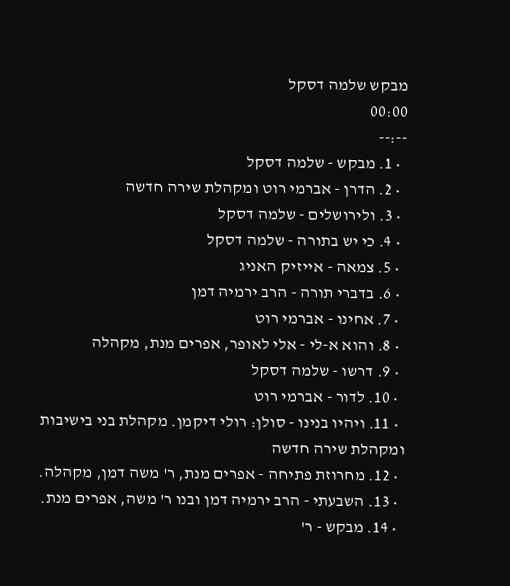מבקש שלמה דסקל
00:00
--:--
  • 1. מבקש - שלמה דסקל
  • 2. הדרן - אברמי רוט ומקהלת שירה חדשה
  • 3. ולירושלים - שלמה דסקל
  • 4. כי יש בתורה - שלמה דסקל
  • 5. צמאה - אייזיק האניג
  • 6. בדברי תורה - הרב ירמיה דמן
  • 7. אחינו - אברמי רוט
  • 8. והוא א-לי - אלי לאופר, אפרים מנת, מקהלה
  • 9. דרשו - שלמה דסקל
  • 10. לדור - אברמי רוט
  • 11. ויהיו בנינו - סולן: רולי דיקמן. מקהלת בני בישיבות ומקהלת שירה חדשה
  • 12. מחרוזת פתיחה - אפרים מנת, ר' משה דמן, מקהלה.
  • 13. השבעתי - הרב ירמיה דמן ובנו ר' משה, אפרים מנת.
  • 14. מבקש - ר'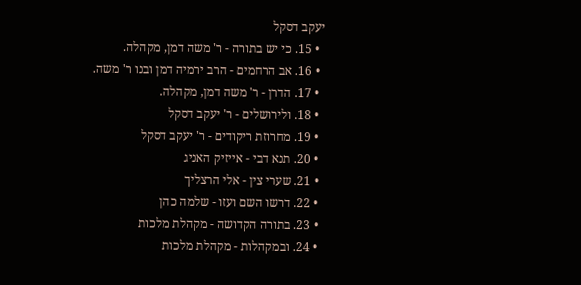יעקב דסקל
  • 15. כי יש בתורה - ר' משה דמן, מקהלה.
  • 16. אב הרחמים - הרב ירמיה דמן ובנו ר' משה.
  • 17. הדרן - ר' משה דמן, מקהלה.
  • 18. ולירושלים - ר' יעקב דסקל
  • 19. מחרוזת ריקודים - ר' יעקב דסקל
  • 20. תנא דבי - אייזיק האניג
  • 21. שערי צין - אלי הרצליך
  • 22. דרשו השם ועזו - שלמה כהן
  • 23. בתורה הקדושה - מקהלת מלכות
  • 24. ובמקהלות - מקהלת מלכות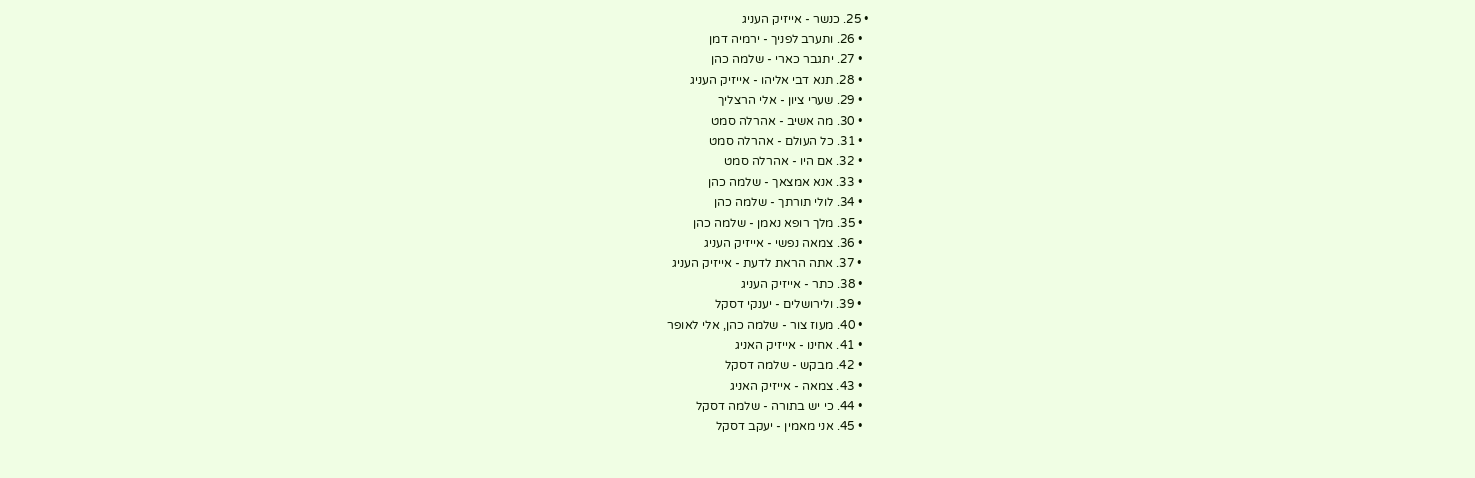• 25. כנשר - אייזיק העניג
  • 26. ותערב לפניך - ירמיה דמן
  • 27. יתגבר כארי - שלמה כהן
  • 28. תנא דבי אליהו - אייזיק העניג
  • 29. שערי ציון - אלי הרצליך
  • 30. מה אשיב - אהרלה סמט
  • 31. כל העולם - אהרלה סמט
  • 32. אם היו - אהרלה סמט
  • 33. אנא אמצאך - שלמה כהן
  • 34. לולי תורתך - שלמה כהן
  • 35. מלך רופא נאמן - שלמה כהן
  • 36. צמאה נפשי - אייזיק העניג
  • 37. אתה הראת לדעת - אייזיק העניג
  • 38. כתר - אייזיק העניג
  • 39. ולירושלים - יענקי דסקל
  • 40. מעוז צור - שלמה כהן, אלי לאופר
  • 41. אחינו - אייזיק האניג
  • 42. מבקש - שלמה דסקל
  • 43. צמאה - אייזיק האניג
  • 44. כי יש בתורה - שלמה דסקל
  • 45. אני מאמין - יעקב דסקל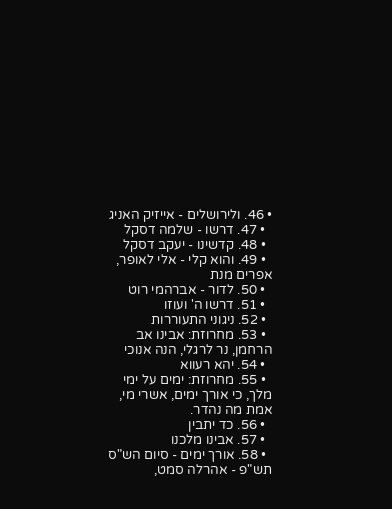• 46. ולירושלים - אייזיק האניג
  • 47. דרשו - שלמה דסקל
  • 48. קדשינו - יעקב דסקל
  • 49. והוא קלי - אלי לאופר, אפרים מנת
  • 50. לדור - אברהמי רוט
  • 51. דרשו ה' ועוזו
  • 52. ניגוני התעוררות
  • 53. מחרוזת: אבינו אב הרחמן, נר לרגלי, הנה אנוכי
  • 54. יהא רעווא
  • 55. מחרוזת: ימים על ימי מלך, כי אורך ימים, אשרי מי, אמת מה נהדר.
  • 56. כד יתבין
  • 57. אבינו מלכנו
  • 58. אורך ימים - סיום הש"ס תש"פ - אהרלה סמט,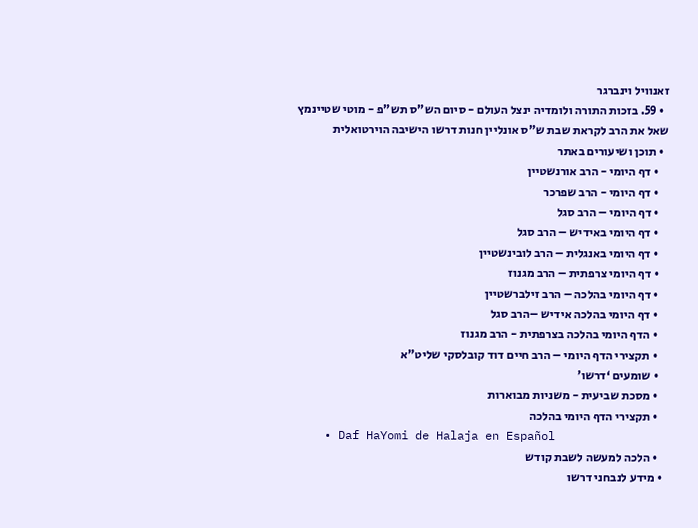זאנוויל וינברגר
  • 59. בזכות התורה ולומדיה ינצל העולם - סיום הש"ס תש"פ - מוטי שטיינמץ
שאל את הרב לקראת שבת ש"ס אונליין חנות דרשו הישיבה הוירטואלית
  • תוכן ושיעורים באתר
    • דף היומי - הרב אורנשטיין
    • דף היומי - הרב שפרכר
    • דף היומי – הרב סגל
    • דף היומי באידיש – הרב סגל
    • דף היומי באנגלית – הרב לובינשטיין
    • דף היומי צרפתית – הרב מגנוז
    • דף היומי בהלכה – הרב זילברשטיין
    • דף היומי בהלכה אידיש –הרב סגל
    • הדף היומי בהלכה בצרפתית - הרב מגנוז
    • תקצירי הדף היומי – הרב חיים דוד קובלסקי שליט"א
    • שומעים ‘דרשו’
    • מסכת שביעית - משניות מבוארות
    • תקצירי הדף היומי בהלכה
    • Daf HaYomi de Halaja en Español
    • הלכה למעשה לשבת קודש
  • מידע לנבחני דרשו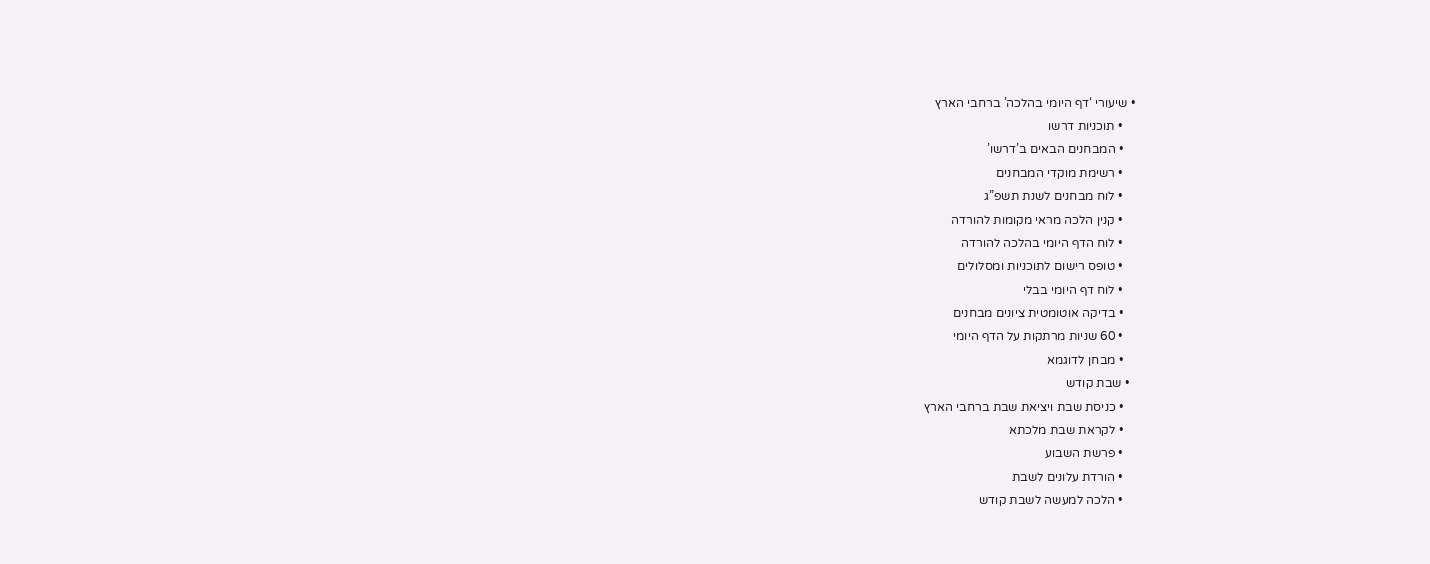• שיעורי ‘דף היומי בהלכה’ ברחבי הארץ
    • תוכניות דרשו
    • המבחנים הבאים ב’דרשו’
    • רשימת מוקדי המבחנים
    • לוח מבחנים לשנת תשפ”ג
    • קנין הלכה מראי מקומות להורדה
    • לוח הדף היומי בהלכה להורדה
    • טופס רישום לתוכניות ומסלולים
    • לוח דף היומי בבלי
    • בדיקה אוטומטית ציונים מבחנים
    • 60 שניות מרתקות על הדף היומי
    • מבחן לדוגמא
  • שבת קודש
    • כניסת שבת ויציאת שבת ברחבי הארץ
    • לקראת שבת מלכתא
    • פרשת השבוע
    • הורדת עלונים לשבת
    • הלכה למעשה לשבת קודש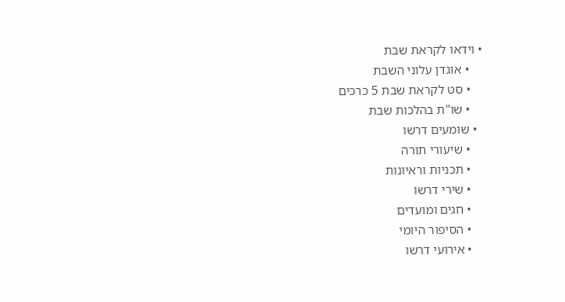• וידאו לקראת שבת
    • אוגדן עלוני השבת
    • סט לקראת שבת 5 כרכים
    • שו"ת בהלכות שבת
  • שומעים דרשו
    • שיעורי תורה
    • תכניות וראיונות
    • שירי דרשו
    • חגים ומועדים
    • הסיפור היומי
    • אירועי דרשו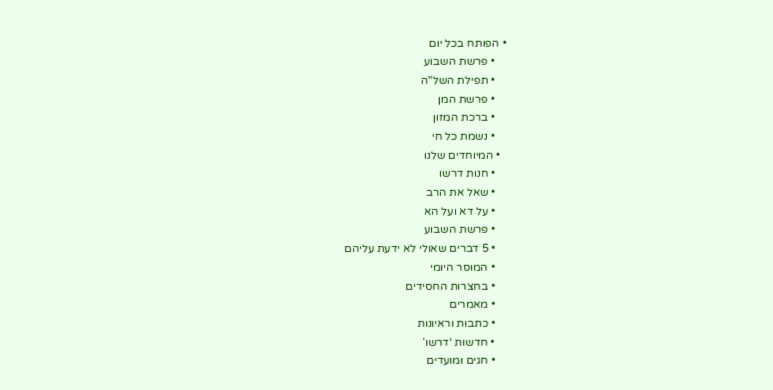• הפותח בכל יום
    • פרשת השבוע
    • תפילת השל"ה
    • פרשת המן
    • ברכת המזון
    • נשמת כל חי
  • המיוחדים שלנו
    • חנות דרשו
    • שאל את הרב
    • על דא ועל הא
    • פרשת השבוע
    • 5 דברים שאולי לא ידעת עליהם
    • המוסר היומי
    • בחצרות החסידים
    • מאמרים
    • כתבות וראיונות
    • חדשות ‘דרשו’
    • חגים ומועדים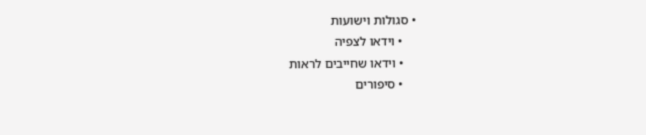• סגולות וישועות
    • וידאו לצפיה
    • וידאו שחייבים לראות
    • סיפורים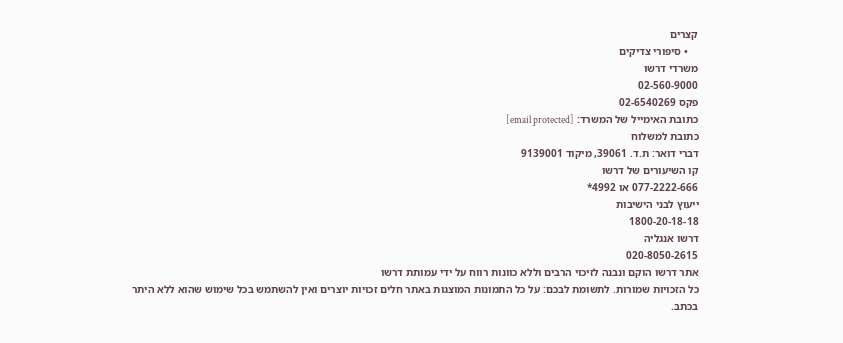קצרים
    • סיפורי צדיקים
משרדי דרשו
02-560-9000
פקס 02-6540269
כתובת האימייל של המשרד: [email protected]
כתובת למשלוח
דברי דואר: ת.ד. 39061, מיקוד 9139001
קו השיעורים של דרשו
077-2222-666 או 4992*
ייעוץ לבני הישיבות
1800-20-18-18
דרשו אנגליה
020-8050-2615
אתר דרשו הוקם ונבנה לזיכוי הרבים וללא כוונות רווח על ידי עמותת דרשו
כל הזכויות שמורות. לתשומת לבכם: על כל התמונות המוצגות באתר חלים זכויות יוצרים ואין להשתמש בכל שימוש שהוא ללא היתר בכתב.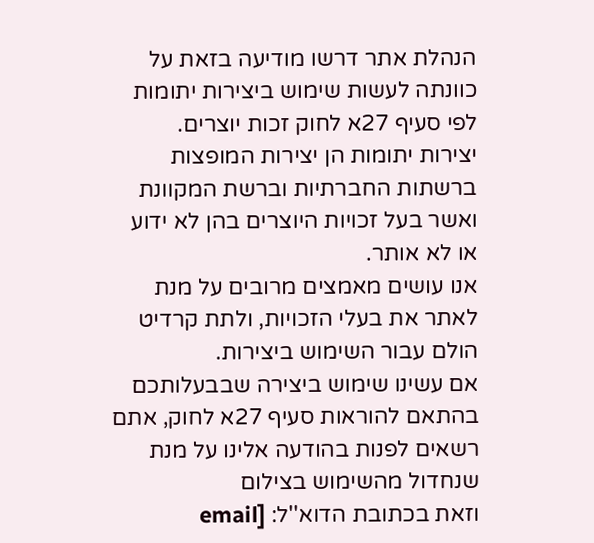הנהלת אתר דרשו מודיעה בזאת על כוונתה לעשות שימוש ביצירות יתומות לפי סעיף 27א לחוק זכות יוצרים.
יצירות יתומות הן יצירות המופצות ברשתות החברתיות וברשת המקוונת ואשר בעל זכויות היוצרים בהן לא ידוע או לא אותר.
אנו עושים מאמצים מרובים על מנת לאתר את בעלי הזכויות, ולתת קרדיט הולם עבור השימוש ביצירות.
אם עשינו שימוש ביצירה שבבעלותכם בהתאם להוראות סעיף 27א לחוק, אתם רשאים לפנות בהודעה אלינו על מנת שנחדול מהשימוש בצילום
וזאת בכתובת הדוא''ל: [email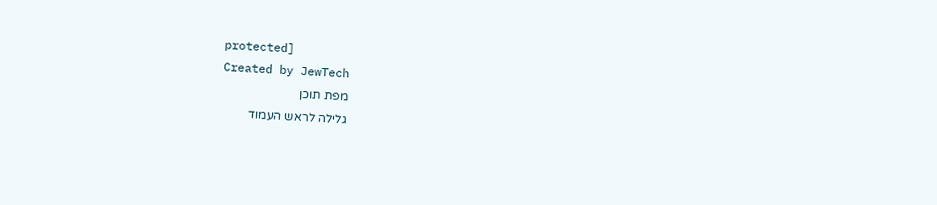protected]
Created by JewTech
מפת תוכן
גלילה לראש העמוד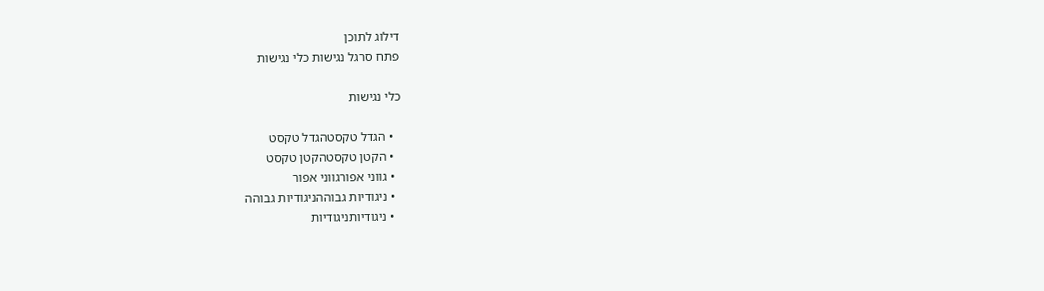דילוג לתוכן
פתח סרגל נגישות כלי נגישות

כלי נגישות

  • הגדל טקסטהגדל טקסט
  • הקטן טקסטהקטן טקסט
  • גווני אפורגווני אפור
  • ניגודיות גבוההניגודיות גבוהה
  • ניגודיותניגודיות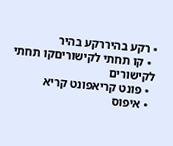• רקע בהיררקע בהיר
  • קו תחתי לקישוריםקו תחתי לקישורים
  • פונט קריאפונט קריא
  • איפוס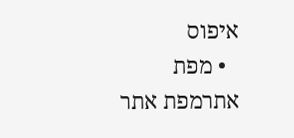איפוס
  • מפת אתרמפת אתר